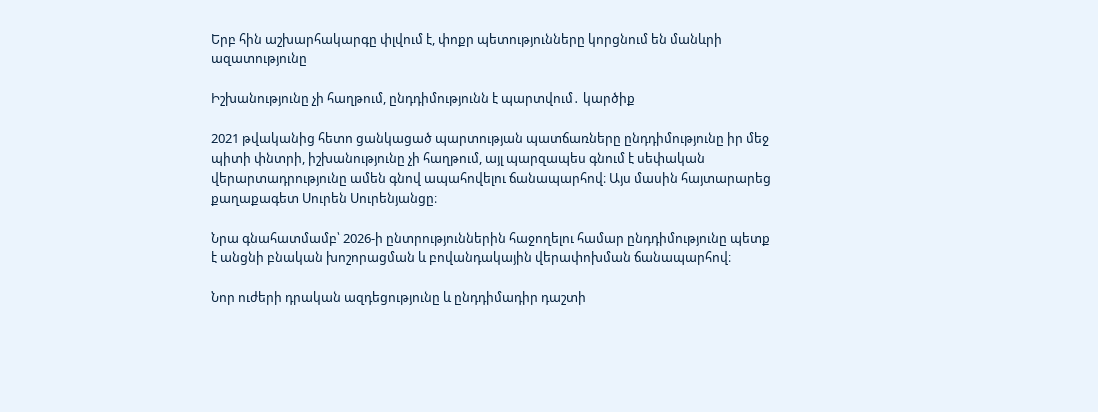Երբ հին աշխարհակարգը փլվում է, փոքր պետությունները կորցնում են մանևրի ազատությունը

Իշխանությունը չի հաղթում, ընդդիմությունն է պարտվում․ կարծիք

2021 թվականից հետո ցանկացած պարտության պատճառները ընդդիմությունը իր մեջ պիտի փնտրի, իշխանությունը չի հաղթում, այլ պարզապես գնում է սեփական վերարտադրությունը ամեն գնով ապահովելու ճանապարհով։ Այս մասին հայտարարեց քաղաքագետ Սուրեն Սուրենյանցը։

Նրա գնահատմամբ՝ 2026-ի ընտրություններին հաջողելու համար ընդդիմությունը պետք է անցնի բնական խոշորացման և բովանդակային վերափոխման ճանապարհով։

Նոր ուժերի դրական ազդեցությունը և ընդդիմադիր դաշտի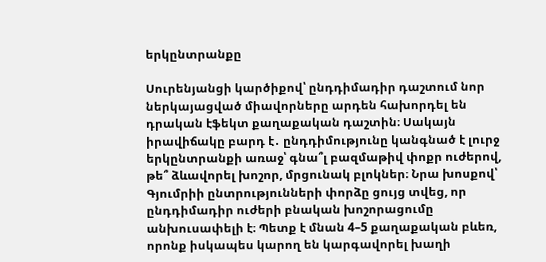երկընտրանքը

Սուրենյանցի կարծիքով՝ ընդդիմադիր դաշտում նոր ներկայացված միավորները արդեն հախորդել են դրական էֆեկտ քաղաքական դաշտին։ Սակայն իրավիճակը բարդ է․ ընդդիմությունը կանգնած է լուրջ երկընտրանքի առաջ՝ գնա՞լ բազմաթիվ փոքր ուժերով, թե՞ ձևավորել խոշոր, մրցունակ բլոկներ։ Նրա խոսքով՝ Գյումրիի ընտրությունների փորձը ցույց տվեց, որ ընդդիմադիր ուժերի բնական խոշորացումը անխուսափելի է։ Պետք է մնան 4–5 քաղաքական բևեռ, որոնք իսկապես կարող են կարգավորել խաղի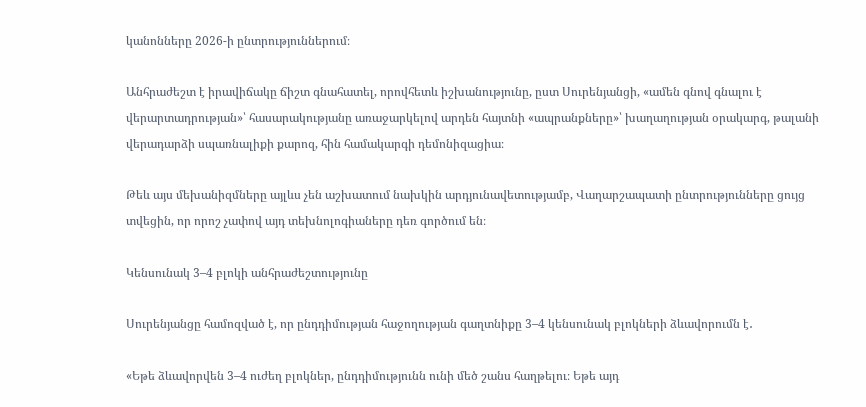կանոնները 2026-ի ընտրություններում։

Անհրաժեշտ է իրավիճակը ճիշտ գնահատել, որովհետև իշխանությունը, ըստ Սուրենյանցի, «ամեն գնով գնալու է վերարտադրության»՝ հասարակությանը առաջարկելով արդեն հայտնի «ապրանքները»՝ խաղաղության օրակարգ, թալանի վերադարձի սպառնալիքի քարոզ, հին համակարգի դեմոնիզացիա։

Թեև այս մեխանիզմները այլևս չեն աշխատում նախկին արդյունավետությամբ, Վաղարշապատի ընտրությունները ցույց տվեցին, որ որոշ չափով այդ տեխնոլոգիաները դեռ գործում են։

Կենսունակ 3–4 բլոկի անհրաժեշտությունը

Սուրենյանցը համոզված է, որ ընդդիմության հաջողության գաղտնիքը 3–4 կենսունակ բլոկների ձևավորումն է․

«Եթե ձևավորվեն 3–4 ուժեղ բլոկներ, ընդդիմությունն ունի մեծ շանս հաղթելու։ Եթե այդ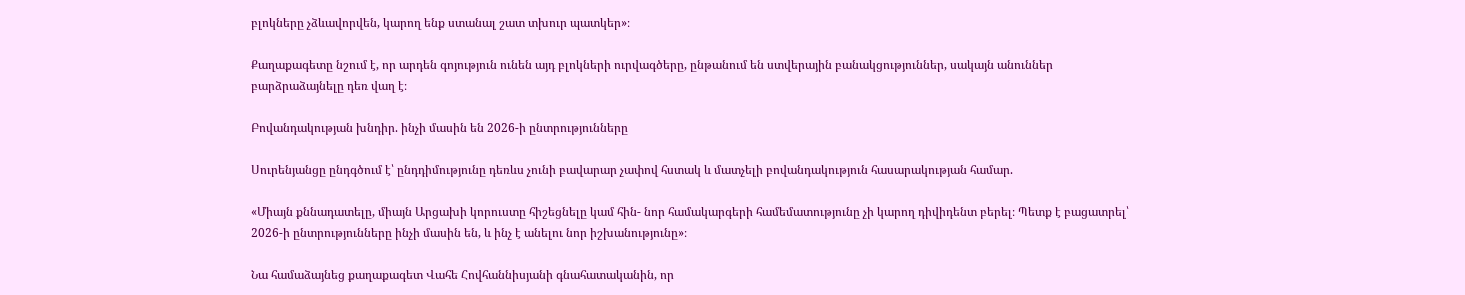բլոկները չձևավորվեն, կարող ենք ստանալ շատ տխուր պատկեր»։

Քաղաքագետը նշում է, որ արդեն գոյություն ունեն այդ բլոկների ուրվագծերը, ընթանում են ստվերային բանակցություններ, սակայն անուններ բարձրաձայնելը դեռ վաղ է։

Բովանդակության խնդիր. ինչի մասին են 2026-ի ընտրությունները

Սուրենյանցը ընդգծում է՝ ընդդիմությունը դեռևս չունի բավարար չափով հստակ և մատչելի բովանդակություն հասարակության համար.

«Միայն քննադատելը, միայն Արցախի կորուստը հիշեցնելը կամ հին- նոր համակարգերի համեմատությունը չի կարող դիվիդենտ բերել։ Պետք է բացատրել՝ 2026-ի ընտրությունները ինչի մասին են, և ինչ է անելու նոր իշխանությունը»։

Նա համաձայնեց քաղաքագետ Վահե Հովհաննիսյանի գնահատականին, որ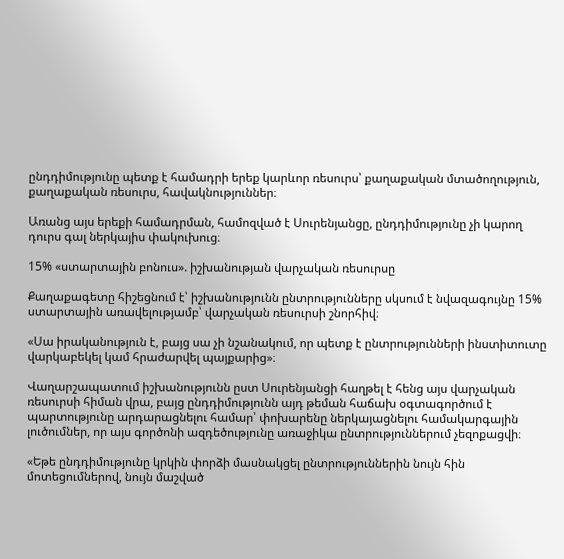ընդդիմությունը պետք է համադրի երեք կարևոր ռեսուրս՝ քաղաքական մտածողություն, քաղաքական ռեսուրս, հավակնություններ։

Առանց այս երեքի համադրման, համոզված է Սուրենյանցը, ընդդիմությունը չի կարող դուրս գալ ներկայիս փակուխուց։

15% «ստարտային բոնուս». իշխանության վարչական ռեսուրսը

Քաղաքագետը հիշեցնում է՝ իշխանությունն ընտրությունները սկսում է նվազագույնը 15% ստարտային առավելությամբ՝ վարչական ռեսուրսի շնորհիվ։

«Սա իրականություն է, բայց սա չի նշանակում, որ պետք է ընտրությունների ինստիտուտը վարկաբեկել կամ հրաժարվել պայքարից»։

Վաղարշապատում իշխանությունն ըստ Սուրենյանցի հաղթել է հենց այս վարչական ռեսուրսի հիման վրա, բայց ընդդիմությունն այդ թեման հաճախ օգտագործում է պարտությունը արդարացնելու համար՝ փոխարենը ներկայացնելու համակարգային լուծումներ, որ այս գործոնի ազդեծությունը առաջիկա ընտրություններում չեզոքացվի։

«Եթե ընդդիմությունը կրկին փորձի մասնակցել ընտրություններին նույն հին մոտեցումներով, նույն մաշված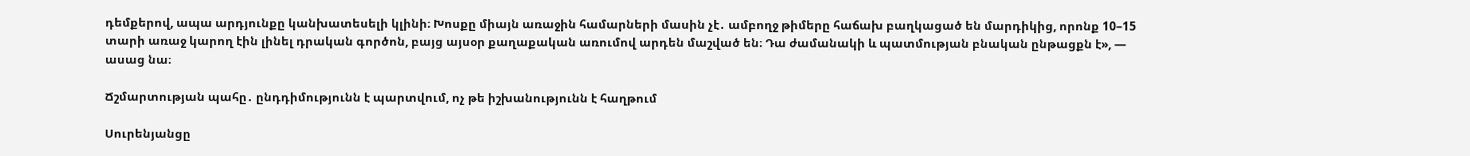դեմքերով, ապա արդյունքը կանխատեսելի կլինի։ Խոսքը միայն առաջին համարների մասին չէ․ ամբողջ թիմերը հաճախ բաղկացած են մարդիկից, որոնք 10–15 տարի առաջ կարող էին լինել դրական գործոն, բայց այսօր քաղաքական առումով արդեն մաշված են։ Դա ժամանակի և պատմության բնական ընթացքն է», — ասաց նա։

Ճշմարտության պահը․ ընդդիմությունն է պարտվում, ոչ թե իշխանությունն է հաղթում

Սուրենյանցը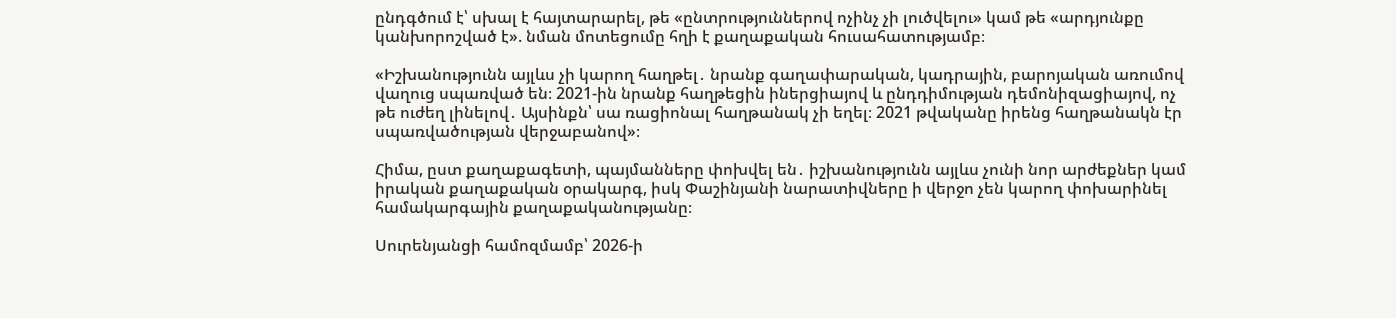ընդգծում է՝ սխալ է հայտարարել, թե «ընտրություններով ոչինչ չի լուծվելու» կամ թե «արդյունքը կանխորոշված է». նման մոտեցումը հղի է քաղաքական հուսահատությամբ։

«Իշխանությունն այլևս չի կարող հաղթել․ նրանք գաղափարական, կադրային, բարոյական առումով վաղուց սպառված են։ 2021-ին նրանք հաղթեցին իներցիայով և ընդդիմության դեմոնիզացիայով, ոչ թե ուժեղ լինելով․ Այսինքն՝ սա ռացիոնալ հաղթանակ չի եղել։ 2021 թվականը իրենց հաղթանակն էր սպառվածության վերջաբանով»։

Հիմա, ըստ քաղաքագետի, պայմանները փոխվել են․ իշխանությունն այլևս չունի նոր արժեքներ կամ իրական քաղաքական օրակարգ, իսկ Փաշինյանի նարատիվները ի վերջո չեն կարող փոխարինել համակարգային քաղաքականությանը։

Սուրենյանցի համոզմամբ՝ 2026-ի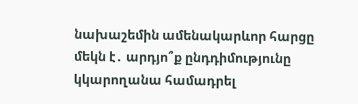նախաշեմին ամենակարևոր հարցը մեկն է․ արդյո՞ք ընդդիմությունը կկարողանա համադրել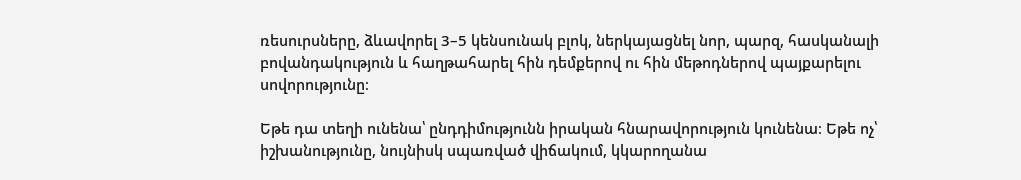ռեսուրսները, ձևավորել 3–5 կենսունակ բլոկ, ներկայացնել նոր, պարզ, հասկանալի բովանդակություն և հաղթահարել հին դեմքերով ու հին մեթոդներով պայքարելու սովորությունը։

Եթե դա տեղի ունենա՝ ընդդիմությունն իրական հնարավորություն կունենա։ Եթե ոչ՝ իշխանությունը, նույնիսկ սպառված վիճակում, կկարողանա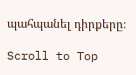պահպանել դիրքերը։

Scroll to Top